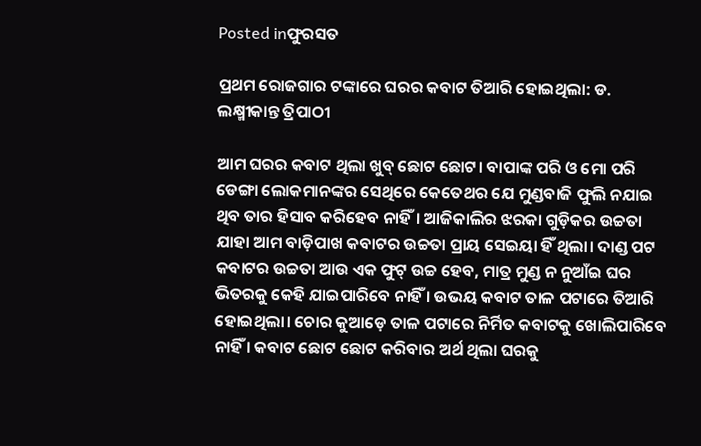Posted inଫୁରସତ

ପ୍ରଥମ ରୋଜଗାର ଟଙ୍କାରେ ଘରର କବାଟ ତିଆରି ହୋଇଥିଲା: ଡ. ଲକ୍ଷ୍ମୀକାନ୍ତ ତ୍ରିପାଠୀ

ଆମ ଘରର କବାଟ ଥିଲା ଖୁବ୍‌ ଛୋଟ ଛୋଟ। ବାପାଙ୍କ ପରି ଓ ମୋ ପରି ଡେଙ୍ଗା ଲୋକମାନଙ୍କର ସେଥିରେ କେତେଥର ଯେ ମୁଣ୍ଡବାଜି ଫୁଲି ନଯାଇ ଥିବ ତାର ହିସାବ କରିହେବ ନାହିଁ। ଆଜିକାଲିର ଝରକା ଗୁଡ଼ିକର ଉଚ୍ଚତା ଯାହା ଆମ ବାଡ଼ିପାଖ କବାଟର ଉଚ୍ଚତା ପ୍ରାୟ ସେଇୟା ହିଁ ଥିଲା। ଦାଣ୍ଡ ପଟ କବାଟର ଉଚ୍ଚତା ଆଉ ଏକ ଫୁଟ୍‌ ଉଚ୍ଚ ହେବ, ମାତ୍ର ମୁଣ୍ଡ ନ ନୁଆଁଇ ଘର ଭିତରକୁ କେହି ଯାଇପାରିବେ ନାହିଁ । ଉଭୟ କବାଟ ତାଳ ପଟାରେ ତିଆରି ହୋଇଥିଲା। ଚୋର କୁଆଡ଼େ ତାଳ ପଟାରେ ନିର୍ମିତ କବାଟକୁ ଖୋଲିପାରିବେ ନାହିଁ । କବାଟ ଛୋଟ ଛୋଟ କରିବାର ଅର୍ଥ ଥିଲା ଘରକୁ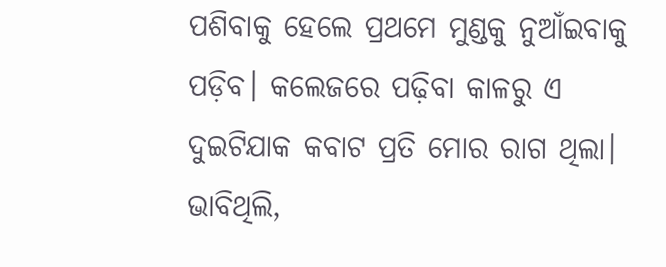ପଶିବାକୁ ହେଲେ ପ୍ରଥମେ ମୁଣ୍ଡକୁ ନୁଆଁଇବାକୁ ପଡ଼ିବ। କଲେଜରେ ପଢ଼ିବା କାଳରୁ ଏ ଦୁଇଟିଯାକ କବାଟ ପ୍ରତି ମୋର ରାଗ ଥିଲା। ଭାବିଥିଲି,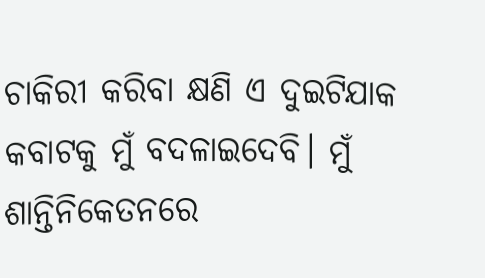ଚାକିରୀ କରିବା କ୍ଷଣି ଏ ଦୁଇଟିଯାକ କବାଟକୁ ମୁଁ ବଦଳାଇଦେବି। ମୁଁ ଶାନ୍ତିନିକେତନରେ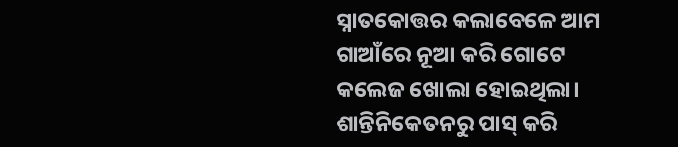ସ୍ନାତକୋତ୍ତର କଲାବେଳେ ଆମ ଗାଆଁରେ ନୂଆ କରି ଗୋଟେ କଲେଜ ଖୋଲା ହୋଇଥିଲା। ଶାନ୍ତିନିକେତନରୁ ପାସ୍‌ କରି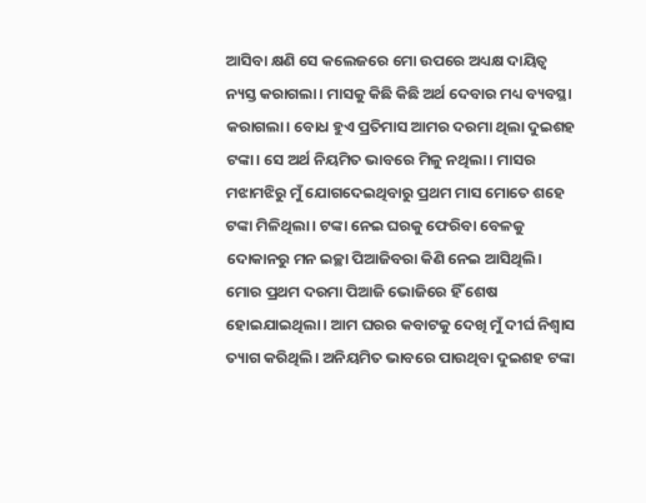ଆସିବା କ୍ଷଣି ସେ କଲେଜରେ ମୋ ଉପରେ ଅଧ୍ୟକ୍ଷ ଦାୟିତ୍ୱ ନ୍ୟସ୍ତ କରାଗଲା। ମାସକୁ କିଛି କିଛି ଅର୍ଥ ଦେବାର ମଧ୍ୟ ବ୍ୟବସ୍ଥା କରାଗଲା। ବୋଧ ହୁଏ ପ୍ରତିମାସ ଆମର ଦରମା ଥିଲା ଦୁଇଶହ ଟଙ୍କା। ସେ ଅର୍ଥ ନିୟମିତ ଭାବରେ ମିଳୁ ନଥିଲା। ମାସର ମଝାମଝିରୁ ମୁଁ ଯୋଗଦେଇଥିବାରୁ ପ୍ରଥମ ମାସ ମୋତେ ଶହେ ଟଙ୍କା ମିଳିଥିଲା। ଟଙ୍କା ନେଇ ଘରକୁ ଫେରିବା ବେଳକୁ ଦୋକାନରୁ ମନ ଇଚ୍ଛା ପିଆଜିବରା କିଣି ନେଇ ଆସିଥିଲି। ମୋର ପ୍ରଥମ ଦରମା ପିଆଜି ଭୋଜିରେ ହିଁ ଶେଷ ହୋଇଯାଇଥିଲା। ଆମ ଘରର କବାଟକୁ ଦେଖି ମୁଁ ଦୀର୍ଘ ନିଶ୍ୱାସ ତ୍ୟାଗ କରିଥିଲି। ଅନିୟମିତ ଭାବରେ ପାଉଥିବା ଦୁଇଶହ ଟଙ୍କା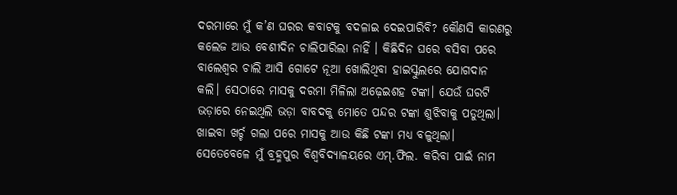ଦରମାରେ ମୁଁ କ’ଣ ଘରର କବାଟକୁ ବଦଳାଇ ଦେଇପାରିବି? କୌଣସି କାରଣରୁ କଲେଜ ଆଉ ବେଶୀଦିନ ଚାଲିପାରିଲା ନାହିଁ । କିଛିଦିନ ଘରେ ବସିବା ପରେ ବାଲେଶ୍ୱର ଚାଲି ଆସି ଗୋଟେ ନୂଆ ଖୋଲିଥିବା ହାଇସ୍କୁଲରେ ଯୋଗଦାନ କଲି। ସେଠାରେ ମାସକୁ ଦରମା ମିଳିଲା ଅଢ଼େଇଶହ ଟଙ୍କା। ଯେଉଁ ଘରଟି ଭଡ଼ାରେ ନେଇଥିଲି ଭଡ଼ା ବାବଦକୁ ମୋତେ ପନ୍ଦର ଟଙ୍କା ଶୁଝିବାକୁ ପଡୁଥିଲା। ଖାଇବା ଖର୍ଚ୍ଚ ଗଲା ପରେ ମାସକୁ ଆଉ କିଛି ଟଙ୍କା ମଧ୍ୟ ବଳୁଥିଲା। ସେତେବେଳେ ମୁଁ ବ୍ରହ୍ମପୁର ବିଶ୍ୱବିଦ୍ୟାଳୟରେ ଏମ୍‌.ଫିଲ. କରିବା ପାଇଁ ନାମ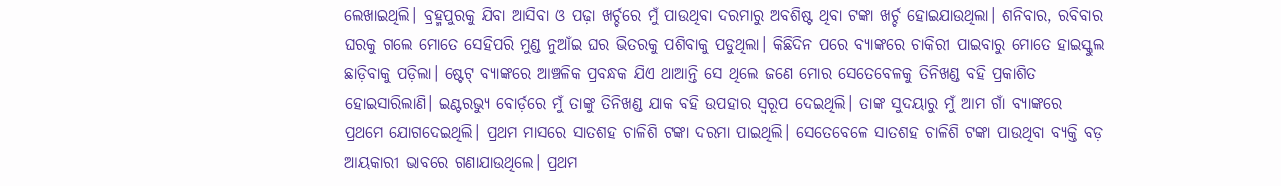ଲେଖାଇଥିଲି। ବ୍ରହ୍ମପୁରକୁ ଯିବା ଆସିବା ଓ ପଢ଼ା ଖର୍ଚ୍ଚରେ ମୁଁ ପାଉଥିବା ଦରମାରୁ ଅବଶିଷ୍ଟ ଥିବା ଟଙ୍କା ଖର୍ଚ୍ଚ ହୋଇଯାଉଥିଲା। ଶନିବାର, ରବିବାର ଘରକୁ ଗଲେ ମୋତେ ସେହିପରି ମୁଣ୍ଡ ନୁଆଁଇ ଘର ଭିତରକୁ ପଶିବାକୁ ପଡୁଥିଲା। କିଛିଦିନ ପରେ ବ୍ୟାଙ୍କରେ ଚାକିରୀ ପାଇବାରୁ ମୋତେ ହାଇସ୍କୁଲ ଛାଡ଼ିବାକୁ ପଡ଼ିଲା। ଷ୍ଟେଟ୍‌ ବ୍ୟାଙ୍କରେ ଆଞ୍ଚଳିକ ପ୍ରବନ୍ଧକ ଯିଏ ଥାଆନ୍ତି ସେ ଥିଲେ ଜଣେ ମୋର ସେତେବେଳକୁ ତିନିଖଣ୍ଡ ବହି ପ୍ରକାଶିତ ହୋଇସାରିଲାଣି। ଇଣ୍ଟରଭ୍ୟୁ ବୋର୍ଡ଼ରେ ମୁଁ ତାଙ୍କୁ ତିନିଖଣ୍ଡ ଯାକ ବହି ଉପହାର ସ୍ବରୂପ ଦେଇଥିଲି। ତାଙ୍କ ସୁଦୟାରୁ ମୁଁ ଆମ ଗାଁ ବ୍ୟାଙ୍କରେ ପ୍ରଥମେ ଯୋଗଦେଇଥିଲି। ପ୍ରଥମ ମାସରେ ସାତଶହ ଚାଳିଶି ଟଙ୍କା ଦରମା ପାଇଥିଲି। ସେତେବେଳେ ସାତଶହ ଚାଳିଶି ଟଙ୍କା ପାଉଥିବା ବ୍ୟକ୍ତି ବଡ଼ ଆୟକାରୀ ଭାବରେ ଗଣାଯାଉଥିଲେ। ପ୍ରଥମ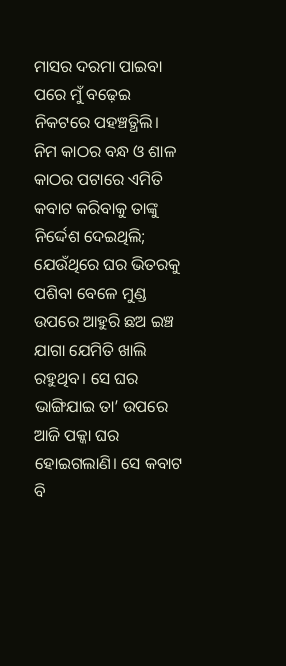ମାସର ଦରମା ପାଇବା ପରେ ମୁଁ ବଢ଼େଇ ନିକଟରେ ପହଞ୍ଚତ୍ଥିଲି। ନିମ କାଠର ବନ୍ଧ ଓ ଶାଳ କାଠର ପଟାରେ ଏମିତି କବାଟ କରିବାକୁ ତାଙ୍କୁ ନିର୍ଦ୍ଦେଶ ଦେଇଥିଲି; ଯେଉଁଥିରେ ଘର ଭିତରକୁ ପଶିବା ବେଳେ ମୁଣ୍ଡ ଉପରେ ଆହୁରି ଛଅ ଇଞ୍ଚ ଯାଗା ଯେମିତି ଖାଲି ରହୁଥିବ। ସେ ଘର ଭାଙ୍ଗିଯାଇ ତା’ ଉପରେ ଆଜି ପକ୍କା ଘର ହୋଇଗଲାଣି। ସେ କବାଟ ବି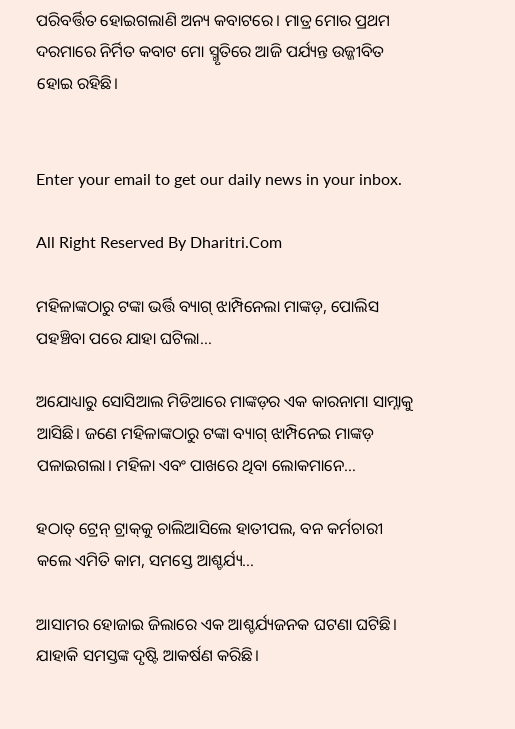ପରିବର୍ତ୍ତିତ ହୋଇଗଲାଣି ଅନ୍ୟ କବାଟରେ। ମାତ୍ର ମୋର ପ୍ରଥମ ଦରମାରେ ନିର୍ମିତ କବାଟ ମୋ ସ୍ମୃତିରେ ଆଜି ପର୍ଯ୍ୟନ୍ତ ଉଜ୍ଜୀବିତ ହୋଇ ରହିଛି।


Enter your email to get our daily news in your inbox.

All Right Reserved By Dharitri.Com

ମହିଳାଙ୍କଠାରୁ ଟଙ୍କା ଭର୍ତ୍ତି ବ୍ୟାଗ୍‌ ଝାମ୍ପିନେଲା ମାଙ୍କଡ଼, ପୋଲିସ ପହଞ୍ଚିବା ପରେ ଯାହା ଘଟିଲା…

ଅଯୋଧ୍ୟାରୁ ସୋସିଆଲ ମିଡିଆରେ ମାଙ୍କଡ଼ର ଏକ କାରନାମା ସାମ୍ନାକୁ ଆସିଛି। ଜଣେ ମହିଳାଙ୍କଠାରୁ ଟଙ୍କା ବ୍ୟାଗ୍‌ ଝାମ୍ପିନେଇ ମାଙ୍କଡ଼ ପଳାଇଗଲା। ମହିଳା ଏବଂ ପାଖରେ ଥିବା ଲୋକମାନେ…

ହଠାତ୍‌ ଟ୍ରେନ୍‌ ଟ୍ରାକ୍‌କୁ ଚାଲିଆସିଲେ ହାତୀପଲ, ବନ କର୍ମଚାରୀ କଲେ ଏମିତି କାମ, ସମସ୍ତେ ଆଶ୍ଚର୍ଯ୍ୟ…

ଆସାମର ହୋଜାଇ ଜିଲାରେ ଏକ ଆଶ୍ଚର୍ଯ୍ୟଜନକ ଘଟଣା ଘଟିଛି। ଯାହାକି ସମସ୍ତଙ୍କ ଦୃଷ୍ଟି ଆକର୍ଷଣ କରିଛି।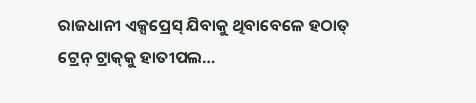ରାଜଧାନୀ ଏକ୍ସପ୍ରେସ୍‌ ଯିବାକୁ ଥିବାବେଳେ ହଠାତ୍‌ ଟ୍ରେନ୍‌ ଟ୍ରାକ୍‌କୁ ହାତୀପଲ…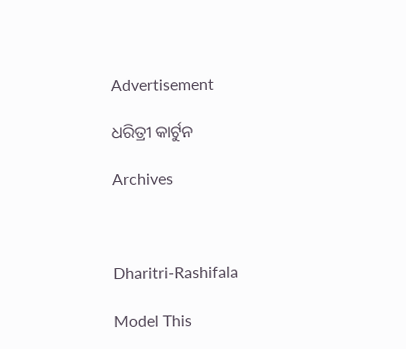Advertisement

ଧରିତ୍ରୀ କାର୍ଟୁନ

Archives



Dharitri-Rashifala

Model This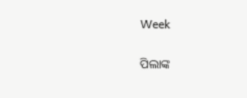Week

ପିଲାଙ୍କ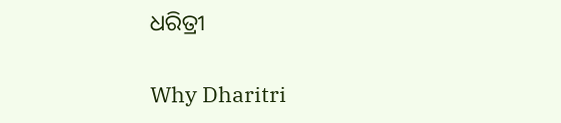ଧରିତ୍ରୀ

Why Dharitri